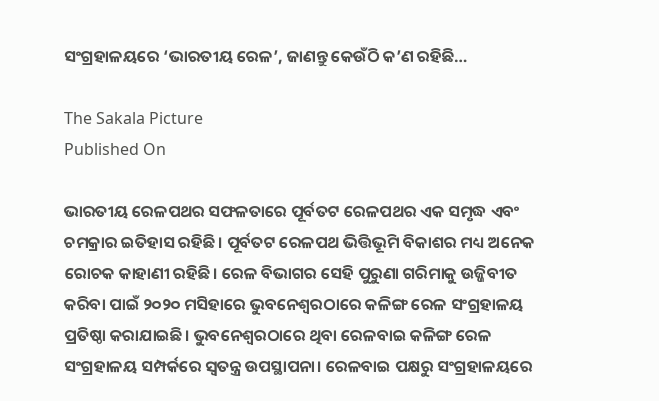ସଂଗ୍ରହାଳୟରେ ‘ଭାରତୀୟ ରେଳ’, ଜାଣନ୍ତୁ କେଉଁଠି କ’ଣ ରହିଛି…

The Sakala Picture
Published On

ଭାରତୀୟ ରେଳପଥର ସଫଳତାରେ ପୂର୍ବତଟ ରେଳପଥର ଏକ ସମୃଦ୍ଧ ଏବଂ ଚମକ୍ରାର ଇତିହାସ ରହିଛି। ପୂର୍ବତଟ ରେଳପଥ ଭିତ୍ତିଭୂମି ବିକାଶର ମଧ୍ୟ ଅନେକ ରୋଚକ କାହାଣୀ ରହିଛି। ରେଳ ବିଭାଗର ସେହି ପୁରୁଣା ଗରିମାକୁ ଉଜ୍ଜିବୀତ କରିବା ପାଇଁ ୨୦୨୦ ମସିହାରେ ଭୁବନେଶ୍ୱରଠାରେ କଳିଙ୍ଗ ରେଳ ସଂଗ୍ରହାଳୟ ପ୍ରତିଷ୍ଠା କରାଯାଇଛି। ଭୁବନେଶ୍ୱରଠାରେ ଥିବା ରେଳବାଇ କଳିଙ୍ଗ ରେଳ ସଂଗ୍ରହାଳୟ ସମ୍ପର୍କରେ ସ୍ୱତନ୍ତ୍ର ଉପସ୍ଥାପନା। ରେଳବାଇ ପକ୍ଷରୁ ସଂଗ୍ରହାଳୟରେ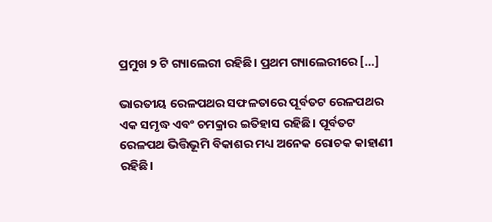ପ୍ରମୁଖ ୨ ଟି ଗ୍ୟାଲେରୀ ରହିଛି। ପ୍ରଥମ ଗ୍ୟାଲେରୀରେ […]

ଭାରତୀୟ ରେଳପଥର ସଫଳତାରେ ପୂର୍ବତଟ ରେଳପଥର ଏକ ସମୃଦ୍ଧ ଏବଂ ଚମକ୍ରାର ଇତିହାସ ରହିଛି। ପୂର୍ବତଟ ରେଳପଥ ଭିତ୍ତିଭୂମି ବିକାଶର ମଧ୍ୟ ଅନେକ ରୋଚକ କାହାଣୀ ରହିଛି।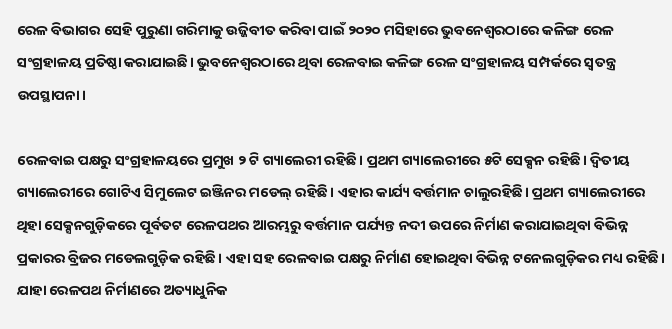ରେଳ ବିଭାଗର ସେହି ପୁରୁଣା ଗରିମାକୁ ଉଜ୍ଜିବୀତ କରିବା ପାଇଁ ୨୦୨୦ ମସିହାରେ ଭୁବନେଶ୍ୱରଠାରେ କଳିଙ୍ଗ ରେଳ ସଂଗ୍ରହାଳୟ ପ୍ରତିଷ୍ଠା କରାଯାଇଛି। ଭୁବନେଶ୍ୱରଠାରେ ଥିବା ରେଳବାଇ କଳିଙ୍ଗ ରେଳ ସଂଗ୍ରହାଳୟ ସମ୍ପର୍କରେ ସ୍ୱତନ୍ତ୍ର ଉପସ୍ଥାପନା।

ରେଳବାଇ ପକ୍ଷରୁ ସଂଗ୍ରହାଳୟରେ ପ୍ରମୁଖ ୨ ଟି ଗ୍ୟାଲେରୀ ରହିଛି। ପ୍ରଥମ ଗ୍ୟାଲେରୀରେ ୫ଟି ସେକ୍ସନ ରହିଛି। ଦ୍ୱିତୀୟ ଗ୍ୟାଲେରୀରେ ଗୋଟିଏ ସିମୁଲେଟ ଇଞ୍ଜିନର ମଡେଲ୍‌ ରହିଛି। ଏହାର କାର୍ଯ୍ୟ ବର୍ତ୍ତମାନ ଚାଲୁରହିଛି। ପ୍ରଥମ ଗ୍ୟାଲେରୀରେ ଥିହା ସେକ୍ସନଗୁଡ଼ିକରେ ପୂର୍ବତଟ ରେଳପଥର ଆରମ୍ଭରୁ ବର୍ତ୍ତମାନ ପର୍ଯ୍ୟନ୍ତ ନଦୀ ଉପରେ ନିର୍ମାଣ କରାଯାଇଥିବା ବିଭିନ୍ନ ପ୍ରକାରର ବ୍ରିଜର ମଡେଲଗୁଡ଼ିକ ରହିଛି। ଏହା ସହ ରେଳବାଇ ପକ୍ଷରୁ ନିର୍ମାଣ ହୋଇଥିବା ବିଭିନ୍ନ ଟନେଲଗୁଡ଼ିକର ମଧ୍ୟ ରହିଛି। ଯାହା ରେଳପଥ ନିର୍ମାଣରେ ଅତ୍ୟାଧୁନିକ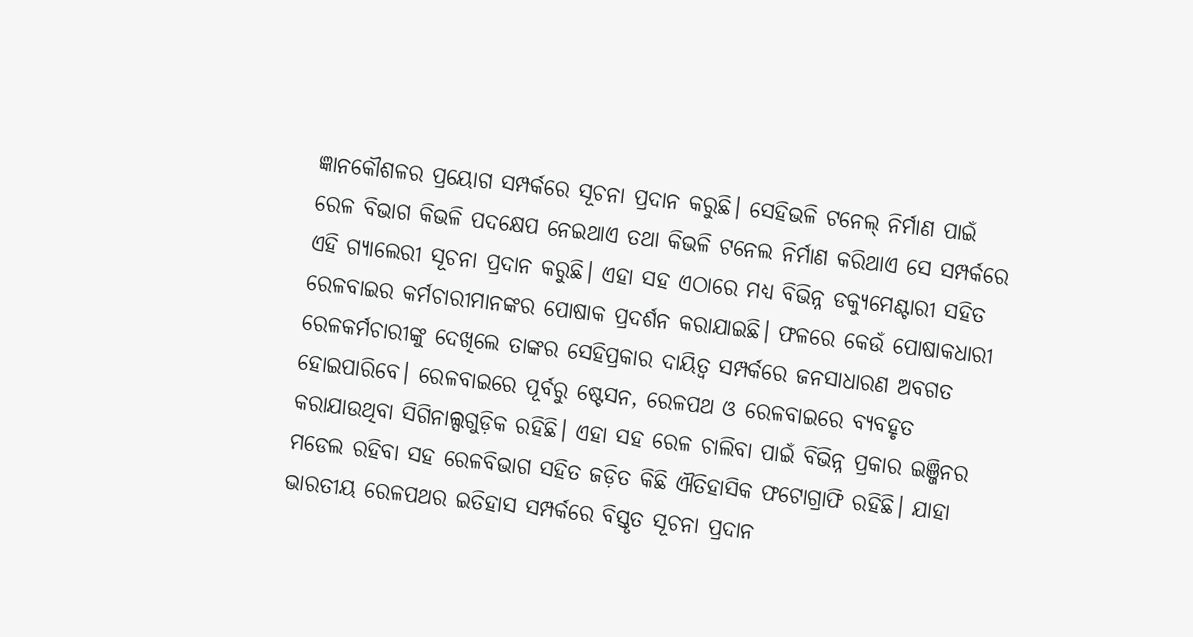ଜ୍ଞାନକୌଶଳର ପ୍ରୟୋଗ ସମ୍ପର୍କରେ ସୂଚନା ପ୍ରଦାନ କରୁଛି। ସେହିଭଳି ଟନେଲ୍‌ ନିର୍ମାଣ ପାଇଁ ରେଳ ବିଭାଗ କିଭଳି ପଦକ୍ଷେପ ନେଇଥାଏ ତଥା କିଭଳି ଟନେଲ ନିର୍ମାଣ କରିଥାଏ ସେ ସମ୍ପର୍କରେ ଏହି ଗ୍ୟାଲେରୀ ସୂଚନା ପ୍ରଦାନ କରୁଛି। ଏହା ସହ ଏଠାରେ ମଧ୍ୟ ବିଭିନ୍ନ ଡକ୍ୟୁମେଣ୍ଟାରୀ ସହିତ ରେଳବାଇର କର୍ମଚାରୀମାନଙ୍କର ପୋଷାକ ପ୍ରଦର୍ଶନ କରାଯାଇଛି। ଫଳରେ କେଉଁ ପୋଷାକଧାରୀ ରେଳକର୍ମଚାରୀଙ୍କୁ ଦେଖିଲେ ତାଙ୍କର ସେହିପ୍ରକାର ଦାୟିତ୍ୱ ସମ୍ପର୍କରେ ଜନସାଧାରଣ ଅବଗତ ହୋଇପାରିବେ। ରେଳବାଇରେ ପୂର୍ବରୁ ଷ୍ଟେସନ, ରେଳପଥ ଓ ରେଳବାଇରେ ବ୍ୟବହୃତ କରାଯାଉଥିବା ସିଗିନାଲ୍ସଗୁଡ଼ିକ ରହିଛି। ଏହା ସହ ରେଳ ଚାଲିବା ପାଇଁ ବିଭିନ୍ନ ପ୍ରକାର ଇଞ୍ଜିନର ମଡେଲ ରହିବା ସହ ରେଳବିଭାଗ ସହିତ ଜଡ଼ିତ କିଛି ଐତିହାସିକ ଫଟୋଗ୍ରାଫି ରହିଛି। ଯାହା ଭାରତୀୟ ରେଳପଥର ଇତିହାସ ସମ୍ପର୍କରେ ବିସ୍ତୃତ ସୂଚନା ପ୍ରଦାନ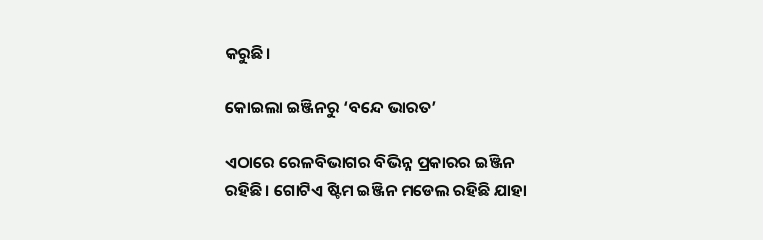କରୁଛି।

କୋଇଲା ଇଞ୍ଜିନରୁ ‘ବନ୍ଦେ ଭାରତ’

ଏଠାରେ ରେଳବିଭାଗର ବିଭିନ୍ନ ପ୍ରକାରର ଇଞ୍ଜିନ ରହିଛି। ଗୋଟିଏ ଷ୍ଟିମ ଇଞ୍ଜିନ ମଡେଲ ରହିଛି ଯାହା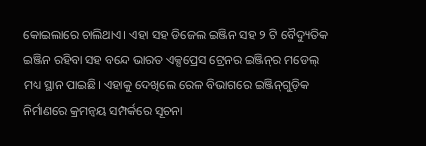କୋଇଲାରେ ଚାଲିଥାଏ। ଏହା ସହ ଡିଜେଲ ଇଞ୍ଜିନ ସହ ୨ ଟି ବୈଦ୍ୟୁତିକ ଇଞ୍ଜିନ ରହିବା ସହ ବନ୍ଦେ ଭାରତ ଏକ୍ସପ୍ରେସ ଟ୍ରେନର ଇଞ୍ଜିନ୍‌ର ମଡେଲ୍‌ ମଧ୍ୟ ସ୍ଥାନ ପାଇଛି। ଏହାକୁ ଦେଖିଲେ ରେଳ ବିଭାଗରେ ଇଞ୍ଜିନ୍‌ଗୁଡ଼ିକ ନିର୍ମାଣରେ କ୍ରମନ୍ୱୟ ସମ୍ପର୍କରେ ସୂଚନା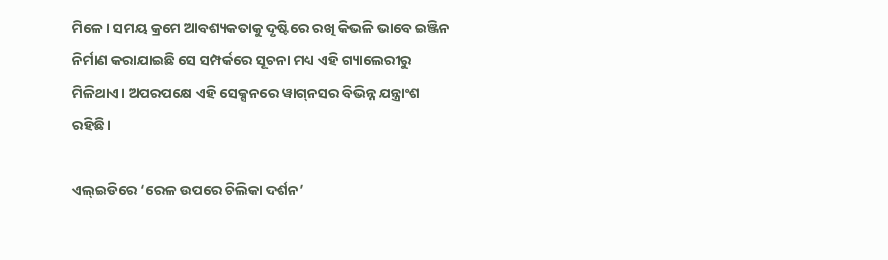ମିଳେ। ସମୟ କ୍ରମେ ଆବଶ୍ୟକତାକୁ ଦୃଷ୍ଟିରେ ରଖି କିଭଳି ଭାବେ ଇଞ୍ଜିନ ନିର୍ମାଣ କରାଯାଇଛି ସେ ସମ୍ପର୍କରେ ସୂଚନା ମଧ୍ୟ ଏହି ଗ୍ୟାଲେରୀରୁ ମିଳିଥାଏ। ଅପରପକ୍ଷେ ଏହି ସେକ୍ସନରେ ୱାଗ୍‌ନସର ବିଭିନ୍ନ ଯନ୍ତ୍ରାଂଶ ରହିଛି।

ଏଲ୍‌ଇଡିରେ ‘ରେଳ ଉପରେ ଚିଲିକା ଦର୍ଶନ’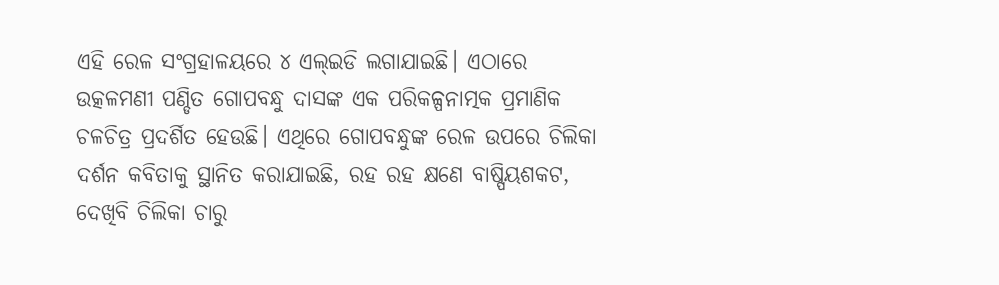ଏହି ରେଳ ସଂଗ୍ରହାଳୟରେ ୪ ଏଲ୍‌ଇଡି ଲଗାଯାଇଛି। ଏଠାରେ ଉତ୍କଳମଣୀ ପଣ୍ଡିତ ଗୋପବନ୍ଧୁ ଦାସଙ୍କ ଏକ ପରିକଳ୍ପନାତ୍ମକ ପ୍ରମାଣିକ ଚଳଚିତ୍ର ପ୍ରଦର୍ଶିତ ହେଉଛି। ଏଥିରେ ଗୋପବନ୍ଧୁଙ୍କ ରେଳ ଉପରେ ଚିଲିକା ଦର୍ଶନ କବିତାକୁ ସ୍ଥାନିତ କରାଯାଇଛି, ରହ ରହ କ୍ଷଣେ ବାଷ୍ପିୟଶକଟ, ଦେଖିବି ଚିଲିକା ଚାରୁ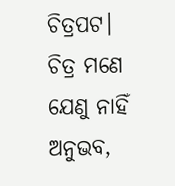ଚିତ୍ରପଟ। ଚିତ୍ର ମଣେ ଯେଣୁ ନାହିଁ ଅନୁଭବ,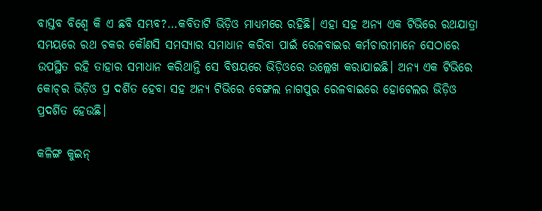ବାସ୍ତବ ବିଶ୍ୱେ କି ଏ ଛବି ସମ୍ଭବ?…କବିତାଟି ଭିଡ଼ିଓ ମାଧ୍ୟମରେ ରହିଛି। ଏହା ସହ ଅନ୍ୟ ଏକ ଟିଭିରେ ରଥଯାତ୍ରା ସମୟରେ ରଥ ଚକର କୌଣସି ସମସ୍ୟାର ସମାଧାନ କରିବା ପାଇଁ ରେଳବାଇର କର୍ମଚାରୀମାନେ ସେଠାରେ ଉପସ୍ଥିତ ରହି ତାହାର ସମାଧାନ କରିଥାନ୍ତି ସେ ବିଷୟରେ ଭିଡ଼ିଓରେ ଉଲ୍ଲେଖ କରାଯାଇଛି। ଅନ୍ୟ ଏକ ଟିଭିରେ କୋଚ୍‌ର ଭିଡ଼ିଓ ପ୍ର ଦର୍ଶିତ ହେବା ସହ ଅନ୍ୟ ଟିଭିରେ ବେଙ୍ଗଲ ନାଗପୁର ରେଳବାଇରେ ହୋଟେଲର ଭିଡ଼ିଓ ପ୍ରଦର୍ଶିତ ହେଉଛି।

କଳିଙ୍ଗ କୁଇନ୍‌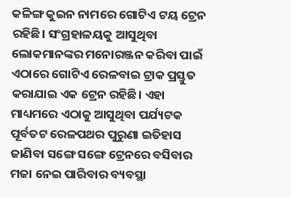କଳିଙ୍ଗ କୁଇନ ନାମରେ ଗୋଟିଏ ଟୟ ଟ୍ରେନ ରହିଛି। ସଂଗ୍ରହାଳୟକୁ ଆସୁଥିବା ଲୋକମାନଙ୍କର ମନୋରଞ୍ଜନ କରିବା ପାଇଁ ଏଠାରେ ଗୋଟିଏ ରେଳବାଇ ଟ୍ରାକ ପ୍ରସ୍ତୁତ କରାଯାଇ ଏକ ଟ୍ରେନ ରହିଛି। ଏହା ମାଧ୍ୟମରେ ଏଠାକୁ ଆସୁଥିବା ପର୍ଯ୍ୟଟକ ପୂର୍ବତଟ ରେଳପଥର ପୁରୁଣା ଇତିହାସ ଜାଣିବା ସଙ୍ଗେ ସଙ୍ଗେ ଟ୍ରେନରେ ବସିବାର ମଜା ନେଇ ପାରିବାର ବ୍ୟବସ୍ଥା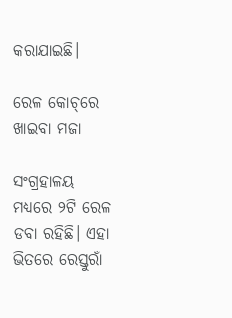କରାଯାଇଛି।

ରେଳ କୋଚ୍‌ରେ ଖାଇବା ମଜା

ସଂଗ୍ରହାଳୟ ମଧ୍ୟରେ ୨ଟି ରେଳ ଡବା ରହିଛି। ଏହା ଭିତରେ ରେସ୍ତୁରାଁ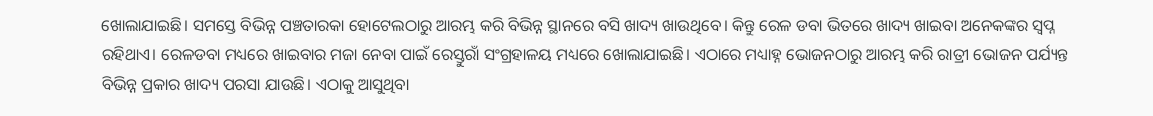ଖୋଲାଯାଇଛି। ସମସ୍ତେ ବିଭିନ୍ନ ପଞ୍ଚତାରକା ହୋଟେଲଠାରୁ ଆରମ୍ଭ କରି ବିଭିନ୍ନ ସ୍ଥାନରେ ବସି ଖାଦ୍ୟ ଖାଉଥିବେ। କିନ୍ତୁ ରେଳ ଡବା ଭିତରେ ଖାଦ୍ୟ ଖାଇବା ଅନେକଙ୍କର ସ୍ୱପ୍ନ ରହିଥାଏ। ରେଳଡବା ମଧ୍ୟରେ ଖାଇବାର ମଜା ନେବା ପାଇଁ ରେସ୍ତୁରାଁ ସଂଗ୍ରହାଳୟ ମଧ୍ୟରେ ଖୋଲାଯାଇଛି। ଏଠାରେ ମଧ୍ୟାହ୍ନ ଭୋଜନଠାରୁ ଆରମ୍ଭ କରି ରାତ୍ରୀ ଭୋଜନ ପର୍ଯ୍ୟନ୍ତ ବିଭିନ୍ନ ପ୍ରକାର ଖାଦ୍ୟ ପରସା ଯାଉଛି। ଏଠାକୁ ଆସୁଥିବା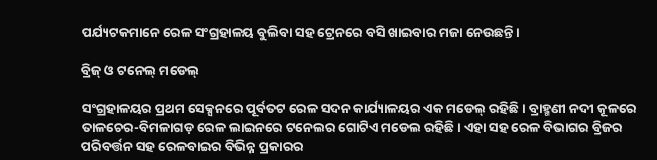ପର୍ଯ୍ୟଟକମାନେ ରେଳ ସଂଗ୍ରହାଳୟ ବୁଲିବା ସହ ଟ୍ରେନରେ ବସି ଖାଇବାର ମଜା ନେଉଛନ୍ତି।

ବ୍ରିଜ୍‌ ଓ ଟନେଲ୍‌ ମଡେଲ୍‌

ସଂଗ୍ରହାଳୟର ପ୍ରଥମ ସେକ୍ସନରେ ପୂର୍ବତଟ ରେଳ ସଦନ କାର୍ଯ୍ୟାଳୟର ଏକ ମଡେଲ୍‌ ରହିଛି। ବ୍ରାହ୍ମଣୀ ନଦୀ କୂଳରେ ତାଳଚେର-ବିମଳାଗଡ଼ ରେଳ ଲାଇନରେ ଟନେଲର ଗୋଟିଏ ମଡେଲ ରହିଛି। ଏହା ସହ ରେଳ ବିଭାଗର ବ୍ରିଜର ପରିବର୍ତ୍ତନ ସହ ରେଳବାଇର ବିଭିନ୍ନ ପ୍ରକାରର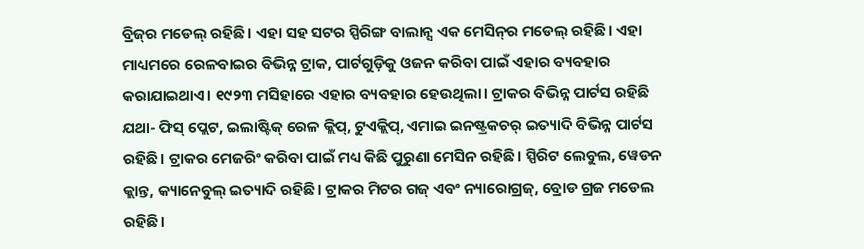ବ୍ରିଜ୍‌ର ମଡେଲ୍‌ ରହିଛି। ଏହା ସହ ସଟର ସ୍ପିରିଙ୍ଗ ବାଲାନ୍ସ ଏକ ମେସିନ୍‌ର ମଡେଲ୍‌ ରହିଛି। ଏହା ମାଧ୍ୟମରେ ରେଳବାଇର ବିଭିନ୍ନ ଟ୍ରାକ, ପାର୍ଟଗୁଡ଼ିକୁ ଓଜନ କରିବା ପାଇଁ ଏହାର ବ୍ୟବହାର କରାଯାଇଥାଏ। ୧୯୨୩ ମସିହାରେ ଏହାର ବ୍ୟବହାର ହେଉଥିଲା। ଟ୍ରାକର ବିଭିନ୍ନ ପାର୍ଟସ ରହିଛି ଯଥା- ଫିସ୍‌ ପ୍ଲେଟ, ଇଲାଷ୍ଟିକ୍‌ ରେଳ କ୍ଲିପ୍‌, ଟୁଏକ୍ଲିପ୍‌, ଏମାଇ ଇନଷ୍ଟ୍ରକଚର୍‌ ଇତ୍ୟାଦି ବିଭିନ୍ନ ପାର୍ଟସ ରହିଛି। ଟ୍ରାକର ମେଜରିଂ କରିବା ପାଇଁ ମଧ୍ୟ କିଛି ପୁରୁଣା ମେସିନ ରହିଛି। ସ୍ପିରିଟ ଲେବୁଲ, ୱେଡନ କ୍ଲାନ୍ତ, କ୍ୟାନେବୁଲ୍‌ ଇତ୍ୟାଦି ରହିଛି। ଟ୍ରାକର ମିଟର ଗଜ୍‌ ଏବଂ ନ୍ୟାରୋଗ୍ରଜ୍‌, ବ୍ରୋଡ ଗ୍ରଜ ମଡେଲ ରହିଛି।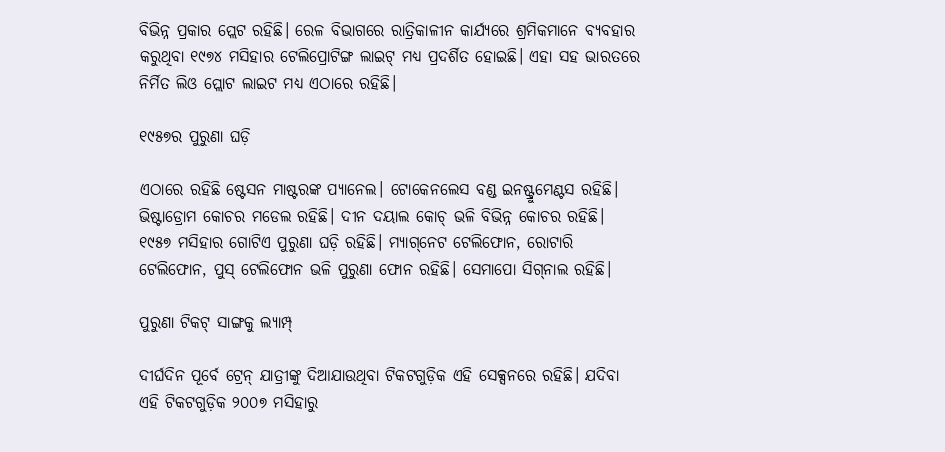ବିଭିନ୍ନ ପ୍ରକାର ପ୍ଲେଟ ରହିଛି। ରେଳ ବିଭାଗରେ ରାତ୍ରିକାଳୀନ କାର୍ଯ୍ୟରେ ଶ୍ରମିକମାନେ ବ୍ୟବହାର କରୁଥିବା ୧୯୭୪ ମସିହାର ଟେଲିପ୍ରୋଟିଙ୍ଗ ଲାଇଟ୍‌ ମଧ୍ୟ ପ୍ରଦର୍ଶିତ ହୋଇଛି। ଏହା ସହ ଭାରତରେ ନିର୍ମିତ ଲିଓ ପ୍ଲୋଟ ଲାଇଟ ମଧ୍ୟ ଏଠାରେ ରହିଛି।

୧୯୫୭ର ପୁରୁଣା ଘଡ଼ି

ଏଠାରେ ରହିଛି ଷ୍ଟେସନ ମାଷ୍ଟରଙ୍କ ପ୍ୟାନେଲ। ଟୋକେନଲେସ ବଣ୍ଡ ଇନଷ୍ଟ୍ରୁମେଣ୍ଟସ ରହିଛି। ଭିଷ୍ଟାଡ୍ରୋମ କୋଚର ମଡେଲ ରହିଛି। ଦୀନ ଦୟାଲ କୋଚ୍‌ ଭଳି ବିଭିନ୍ନ କୋଚର ରହିଛି। ୧୯୫୭ ମସିହାର ଗୋଟିଏ ପୁରୁଣା ଘଡ଼ି ରହିଛି। ମ୍ୟାଗ୍‌ନେଟ ଟେଲିଫୋନ, ରୋଟାରି ଟେଲିଫୋନ, ପୁସ୍‌ ଟେଲିଫୋନ ଭଳି ପୁରୁଣା ଫୋନ ରହିଛି। ସେମାପୋ ସିଗ୍‌ନାଲ ରହିଛି।

ପୁରୁଣା ଟିକଟ୍‌ ସାଙ୍ଗକୁ ଲ୍ୟାମ୍ପ୍‌

ଦୀର୍ଘଦିନ ପୂର୍ବେ ଟ୍ରେନ୍‌ ଯାତ୍ରୀଙ୍କୁ ଦିଆଯାଉଥିବା ଟିକଟଗୁଡ଼ିକ ଏହି ସେକ୍ସନରେ ରହିଛି। ଯଦିବା ଏହି ଟିକଟଗୁଡ଼ିକ ୨୦୦୭ ମସିହାରୁ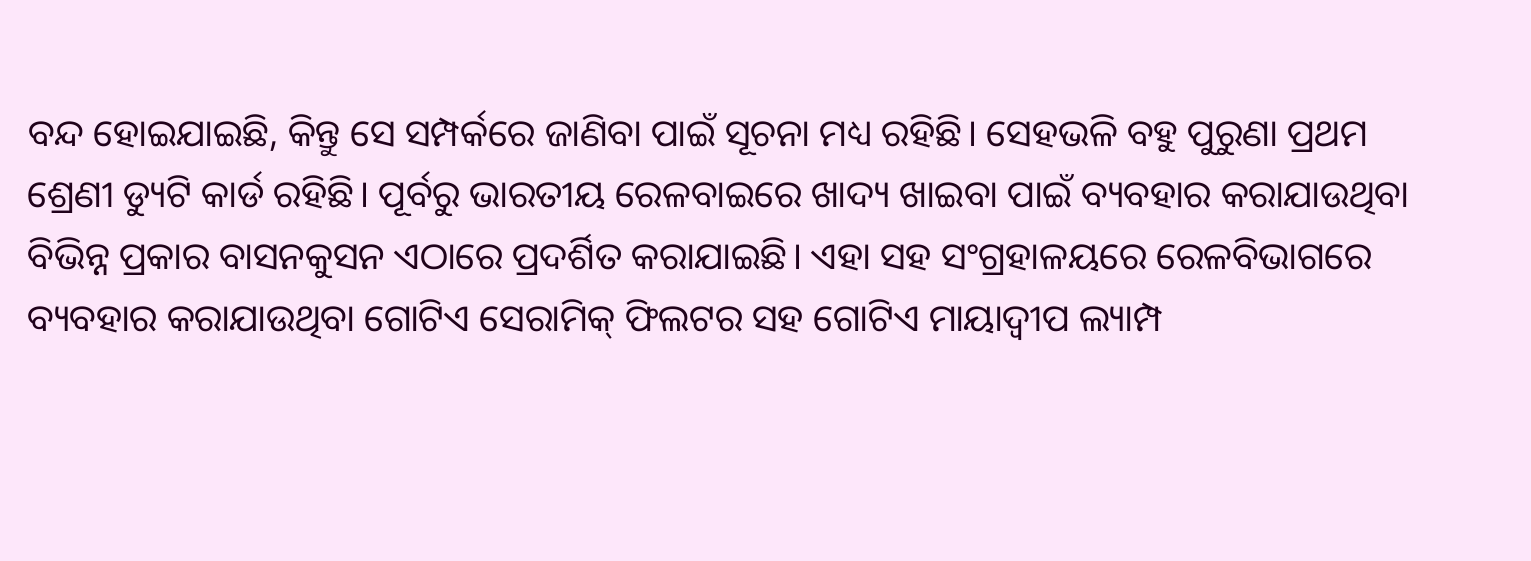ବନ୍ଦ ହୋଇଯାଇଛି, କିନ୍ତୁ ସେ ସମ୍ପର୍କରେ ଜାଣିବା ପାଇଁ ସୂଚନା ମଧ୍ୟ ରହିଛି। ସେହଭଳି ବହୁ ପୁରୁଣା ପ୍ରଥମ ଶ୍ରେଣୀ ଡ୍ୟୁଟି କାର୍ଡ ରହିଛି। ପୂର୍ବରୁ ଭାରତୀୟ ରେଳବାଇରେ ଖାଦ୍ୟ ଖାଇବା ପାଇଁ ବ୍ୟବହାର କରାଯାଉଥିବା ବିଭିନ୍ନ ପ୍ରକାର ବାସନକୁସନ ଏଠାରେ ପ୍ରଦର୍ଶିତ କରାଯାଇଛି। ଏହା ସହ ସଂଗ୍ରହାଳୟରେ ରେଳବିଭାଗରେ ବ୍ୟବହାର କରାଯାଉଥିବା ଗୋଟିଏ ସେରାମିକ୍‌ ଫିଲଟର ସହ ଗୋଟିଏ ମାୟାଦ୍ୱୀପ ଲ୍ୟାମ୍ପ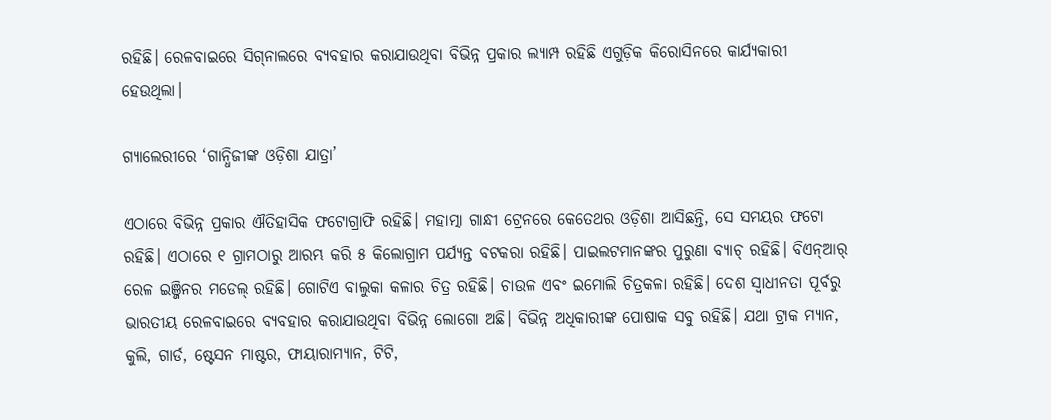ରହିଛି। ରେଳବାଇରେ ସିଗ୍‌ନାଲରେ ବ୍ୟବହାର କରାଯାଉଥିବା ବିଭିନ୍ନ ପ୍ରକାର ଲ୍ୟାମ୍ପ ରହିଛି ଏଗୁଡ଼ିକ କିରୋସିନରେ କାର୍ଯ୍ୟକାରୀ ହେଉଥିଲା।

ଗ୍ୟାଲେରୀରେ ‘ଗାନ୍ଧିଜୀଙ୍କ ଓଡ଼ିଶା ଯାତ୍ରା’

ଏଠାରେ ବିଭିନ୍ନ ପ୍ରକାର ଐତିହାସିକ ଫଟୋଗ୍ରାଫି ରହିଛି। ମହାତ୍ମା ଗାନ୍ଧୀ ଟ୍ରେନରେ କେତେଥର ଓଡ଼ିଶା ଆସିଛନ୍ତି, ସେ ସମୟର ଫଟୋ ରହିଛି। ଏଠାରେ ୧ ଗ୍ରାମଠାରୁ ଆରମ୍ଭ କରି ୫ କିଲୋଗ୍ରାମ ପର୍ଯ୍ୟନ୍ତ ବଟକରା ରହିଛି। ପାଇଲଟମାନଙ୍କର ପୁରୁଣା ବ୍ୟାଚ୍‌ ରହିଛି। ବିଏନ୍‌ଆର୍‌ ରେଳ ଇଞ୍ଜିନର ମଡେଲ୍‌ ରହିଛି। ଗୋଟିଏ ବାଲୁକା କଳାର ଚିତ୍ର ରହିଛି। ଚାଉଳ ଏବଂ ଇମୋଲି ଚିତ୍ରକଳା ରହିଛି। ଦେଶ ସ୍ୱାଧୀନତା ପୂର୍ବରୁ ଭାରତୀୟ ରେଳବାଇରେ ବ୍ୟବହାର କରାଯାଉଥିବା ବିଭିନ୍ନ ଲୋଗୋ ଅଛି। ବିଭିନ୍ନ ଅଧିକାରୀଙ୍କ ପୋଷାକ ସବୁ ରହିଛି। ଯଥା ଟ୍ରାକ ମ୍ୟାନ, କୁଲି, ଗାର୍ଡ, ଷ୍ଟେସନ ମାଷ୍ଟର, ଫାୟାରାମ୍ୟାନ, ଟିଟି,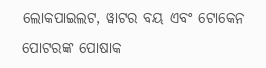ଲୋକପାଇଲଟ, ୱାଟର ବୟ ଏବଂ ଟୋକେନ ପୋଟରଙ୍କ ପୋଷାକ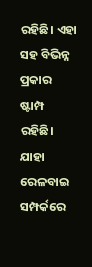ରହିଛି। ଏହା ସହ ବିଭିନ୍ନ ପ୍ରକାର ଷ୍ଟାମ୍ପ ରହିଛି। ଯାହା ରେଳବାଇ ସମ୍ପର୍କରେ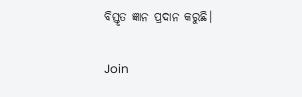ବିସ୍ତୃତ ଜ୍ଞାନ ପ୍ରଦାନ କରୁଛି।

Join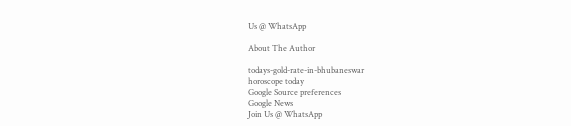Us @ WhatsApp

About The Author

todays-gold-rate-in-bhubaneswar
horoscope today
Google Source preferences
Google News
Join Us @ WhatsApp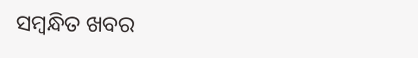ସମ୍ବନ୍ଧିତ ଖବର